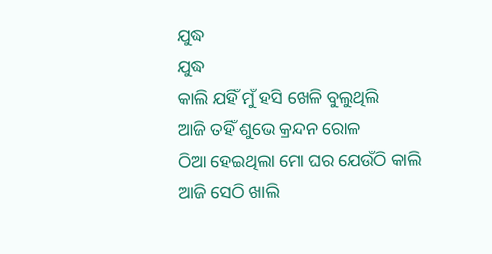ଯୁଦ୍ଧ
ଯୁଦ୍ଧ
କାଲି ଯହିଁ ମୁଁ ହସି ଖେଳି ବୁଲୁଥିଲି
ଆଜି ତହିଁ ଶୁଭେ କ୍ରନ୍ଦନ ରୋଳ
ଠିଆ ହେଇଥିଲା ମୋ ଘର ଯେଉଁଠି କାଲି
ଆଜି ସେଠି ଖାଲି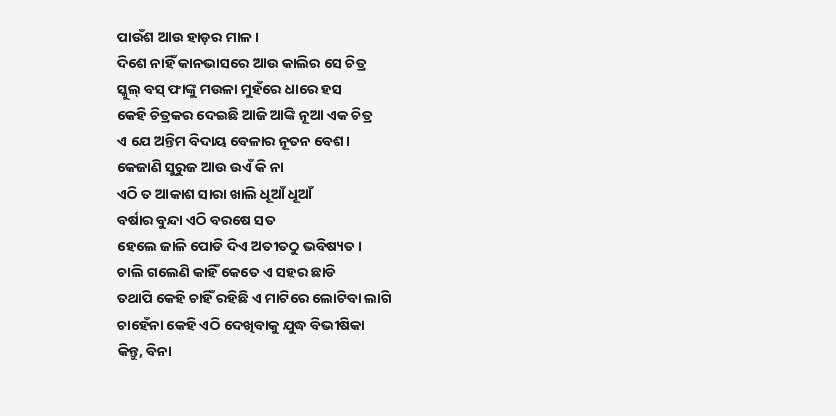ପାଉଁଶ ଆଉ ହାଡ଼ର ମାଳ।
ଦିଶେ ନାହିଁ କାନଭାସରେ ଆଉ କାଲିର ସେ ଚିତ୍ର
ସ୍କୁଲ୍ ବସ୍ ଫାଙ୍କୁ ମଉଳା ମୁହଁରେ ଧାରେ ହସ
କେହି ଚିତ୍ରକର ଦେଇଛି ଆଜି ଆଙ୍କି ନୂଆ ଏକ ଚିତ୍ର
ଏ ଯେ ଅନ୍ତିମ ବିଦାୟ ବେଳାର ନୂତନ ବେଶ।
କେଜାଣି ସୁରୁଜ ଆଉ ଉଏଁ କି ନା
ଏଠି ତ ଆକାଶ ସାରା ଖାଲି ଧୂଆଁ ଧୂଆଁ
ବର୍ଷାର ବୁନ୍ଦା ଏଠି ବରଷେ ସତ
ହେଲେ ଜାଳି ପୋଡି ଦିଏ ଅତୀତଠୁ ଭବିଷ୍ୟତ।
ଚାଲି ଗଲେଣି କାହିଁ କେତେ ଏ ସହର ଛାଡି
ତଥାପି କେହି ଚାହିଁ ରହିଛି ଏ ମାଟିରେ ଲୋଟିବା ଲାଗି
ଚାହେଁନା କେହି ଏଠି ଦେଖିବାକୁ ଯୁଦ୍ଧ ବିଭୀଷିକା
କିନ୍ତୁ, ବିନା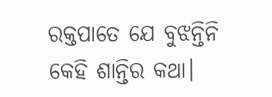ରକ୍ତପାତେ ଯେ ବୁଝନ୍ତିନି କେହି ଶାନ୍ତିର କଥା।